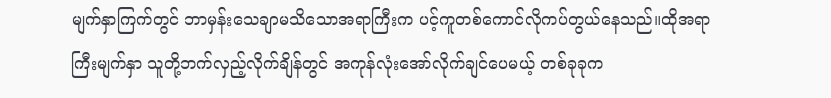မျက်နှာကြက်တွင် ဘာမှန်းသေချာမသိသောအရာကြီးက ပင့်ကူတစ်ကောင်လိုကပ်တွယ်နေသည်။ထိုအရာကြီးမျက်နှာ သူတို့ဘက်လှည့်လိုက်ချိန်တွင် အကုန်လုံးအော်လိုက်ချင်ပေမယ့် တစ်ခုခုက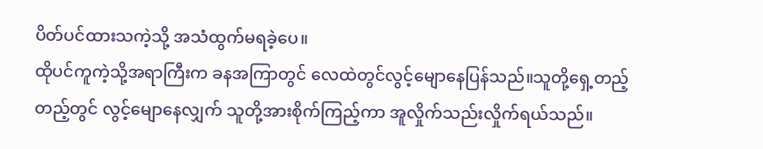ပိတ်ပင်ထားသကဲ့သို့ အသံထွက်မရခဲ့ပေ။
ထိုပင်ကူကဲ့သို့အရာကြီးက ခနအကြာတွင် လေထဲတွင်လွင့်မျောနေပြန်သည်။သူတို့ရှေ့တည့်တည့်တွင် လွင့်မျောနေလျှက် သူတို့အားစိုက်ကြည့်ကာ အူလှိုက်သည်းလှိုက်ရယ်သည်။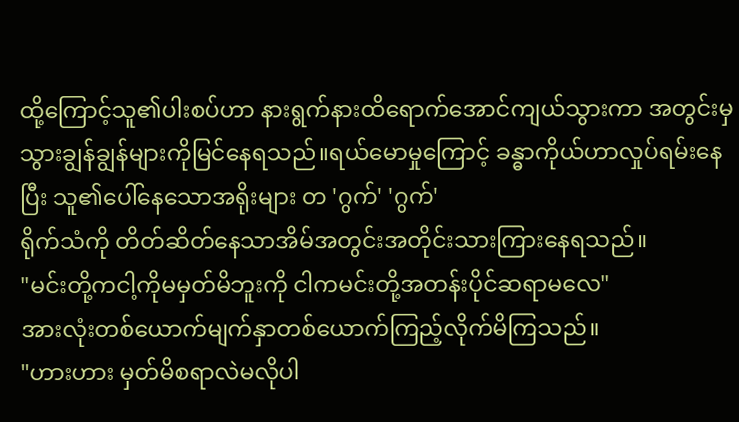ထို့ကြောင့်သူ၏ပါးစပ်ဟာ နားရွက်နားထိရောက်အောင်ကျယ်သွားကာ အတွင်းမှ သွားချွန်ချွန်များကိုမြင်နေရသည်။ရယ်မောမှုကြောင့် ခန္ဓာကိုယ်ဟာလှုပ်ရမ်းနေပြီး သူ၏ပေါ်နေသောအရိုးများ တ 'ဂွက်' 'ဂွက်'
ရိုက်သံကို တိတ်ဆိတ်နေသာအိမ်အတွင်းအတိုင်းသားကြားနေရသည်။
"မင်းတို့ကငါ့ကိုမမှတ်မိဘူးကို ငါကမင်းတို့အတန်းပိုင်ဆရာမလေ"
အားလုံးတစ်ယောက်မျက်နှာတစ်ယောက်ကြည့်လိုက်မိကြသည်။
"ဟားဟား မှတ်မိစရာလဲမလိုပါ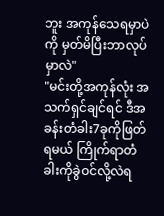ဘူး အကုန်သေရမှာပဲကို မှတ်မိပြီးဘာလုပ်မှာလဲ"
"မင်းတို့အကုန်လုံး အသက်ရှင်ချင်ရင် ဒီအခန်းတံခါး7ခုကိုဖြတ်ရမယ် ကြိုက်ရာတံခါးကိုခွဲဝင်လို့လဲရ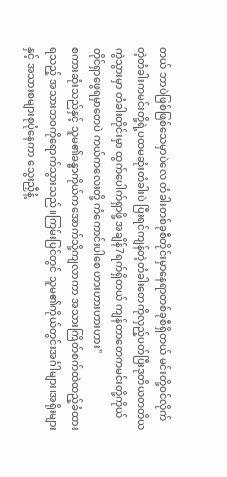တယ် ဘာပဲဖြစ်ဖြစ်သေမှာပဲလေ တံခါးတစ်ခုစီတိုင်းမှာနေရာတစ်ခုစီရှိတယ် မင်းတို့ဝင်လိုက်တဲ့တံခါးကမင်းတို့ရဲ့ပထမဆုံးတံခါးပဲ ပြီးရင်ကျန်တဲ့တံခါးတေကိုလှည့်ပတ်ပြီးဒုတိယတတိယကွဲသွားမှာ တံခါးတိုင်းမှာ ထွက်ပေါက်ရှာဖို့ အချိန်7ရက်ရှိတယ် ကျန်တာတေကမင်းတို့ကိုယ်တိုင်ရှာဖွေရမှာတေပဲ ကယ်ကလေးတို့ ကံကောင်းပါစေ ဟားဟားဟားဟား"
စကားဆုံးသည်နှင့် သူမ၏ခန္ဓာကိုယ်ကအောက်သို့ကျလာကာ အသားကြိတ်စက်ထဲထည့်ခံထားရသည့် အသားဘဝကိုရောက်သွားသည်။ကြမ်းပြင်တွင် သူမ၏ကိုယ်တွင်းအင်္ဂါများ၊အရိုးများနှင့် အသားစများစုပုံနေကာ သွေးညှီနံ့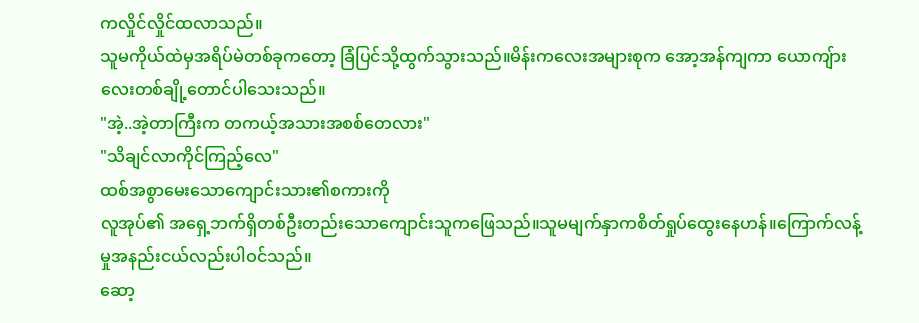ကလှိုင်လှိုင်ထလာသည်။
သူမကိုယ်ထဲမှအရိပ်မဲတစ်ခုကတော့ ခြံပြင်သို့ထွက်သွားသည်။မိန်းကလေးအများစုက အော့အန်ကျကာ ယောကျ်ားလေးတစ်ချို့တောင်ပါသေးသည်။
"အဲ့..အဲ့တာကြီးက တကယ့်အသားအစစ်တေလား"
"သိချင်လာကိုင်ကြည့်လေ"
ထစ်အစွာမေးသောကျောင်းသား၏စကားကို
လူအုပ်၏ အရှေ့ဘက်ရှိတစ်ဦးတည်းသောကျောင်းသူကဖြေသည်။သူမမျက်နှာကစိတ်ရှုပ်ထွေးနေဟန်။ကြောက်လန့်မှုအနည်းငယ်လည်းပါဝင်သည်။
ဆော့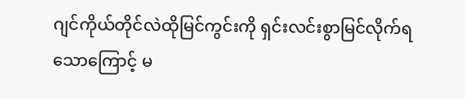ဂျင်ကိုယ်တိုင်လဲထိုမြင်ကွင်းကို ရှင်းလင်းစွာမြင်လိုက်ရသောကြောင့် မ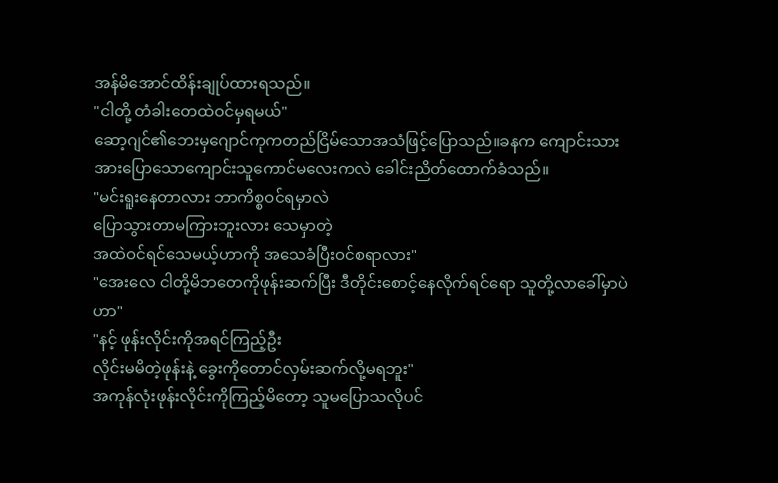အန်မိအောင်ထိန်းချုပ်ထားရသည်။
"ငါတို့ တံခါးတေထဲဝင်မှရမယ်"
ဆော့ဂျင်၏ဘေးမှဂျောင်ကုကတည်ငြိမ်သောအသံဖြင့်ပြောသည်။ခနက ကျောင်းသားအားပြောသောကျောင်းသူကောင်မလေးကလဲ ခေါင်းညိတ်ထောက်ခံသည်။
"မင်းရူးနေတာလား ဘာကိစ္စဝင်ရမှာလဲ
ပြောသွားတာမကြားဘူးလား သေမှာတဲ့
အထဲဝင်ရင်သေမယ့်ဟာကို အသေခံပြီးဝင်စရာလား"
"အေးလေ ငါတို့မိဘတေကိုဖုန်းဆက်ပြီး ဒီတိုင်းစောင့်နေလိုက်ရင်ရော သူတို့လာခေါ်မှာပဲဟာ"
"နင့် ဖုန်းလိုင်းကိုအရင်ကြည့်ဦး
လိုင်းမမိတဲ့ဖုန်းနဲ့ ခွေးကိုတောင်လှမ်းဆက်လို့မရဘူး"
အကုန်လုံးဖုန်းလိုင်းကိုကြည့်မိတော့ သူမပြောသလိုပင်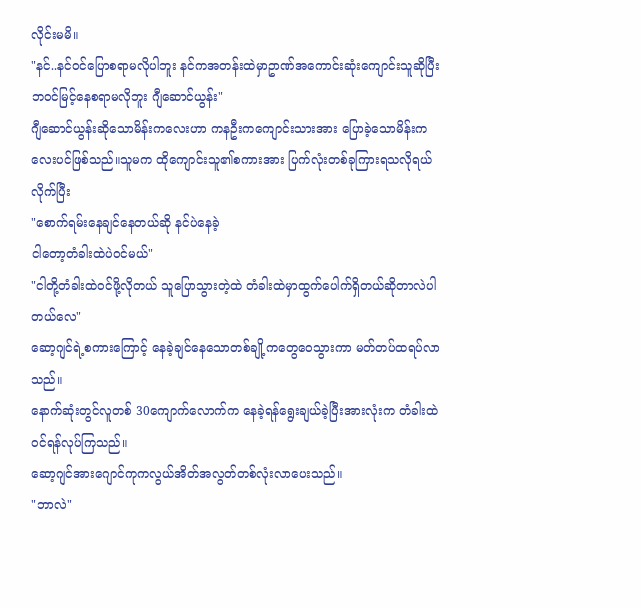လိုင်းမမိ။
"နင်..နင်ဝင်ပြောစရာမလိုပါဘူး နင်ကအတန်းထဲမှာဥာဏ်အကောင်းဆုံးကျောင်းသူဆိုပြီးဘဝင်မြင့်နေစရာမလိုဘူး ဂျီဆောင်ယွန်း"
ဂျီဆောင်ယွန်းဆိုသောမိန်းကလေးဟာ ကနဦးကကျောင်းသားအား ပြောခဲ့သောမိန်းကလေးပင်ဖြစ်သည်။သူမက ထိုကျောင်းသူ၏စကားအား ပြက်လုံးတစ်ခုကြားရသလိုရယ်လိုက်ပြီး
"စောက်ရမ်းနေချင်နေတယ်ဆို နင်ပဲနေခဲ့
ငါတော့တံခါးထဲပဲဝင်မယ်"
"ငါတို့တံခါးထဲဝင်ဖို့လိုတယ် သူပြောသွားတဲ့ထဲ တံခါးထဲမှာထွက်ပေါက်ရှိတယ်ဆိုတာလဲပါတယ်လေ"
ဆော့ဂျင်ရဲ့စကားကြောင့် နေခဲ့ချင်နေသောတစ်ချို့ကတွေဝေသွားကာ မတ်တပ်ထရပ်လာသည်။
နောက်ဆုံးတွင်လူတစ် 30ကျောက်လောက်က နေခဲ့ရန်ရွေးချယ်ခဲ့ပြီးအားလုံးက တံခါးထဲဝင်ရန်လုပ်ကြသည်။
ဆော့ဂျင်အားဂျောင်ကုကလွယ်အိတ်အလွတ်တစ်လုံးလာပေးသည်။
"ဘာလဲ"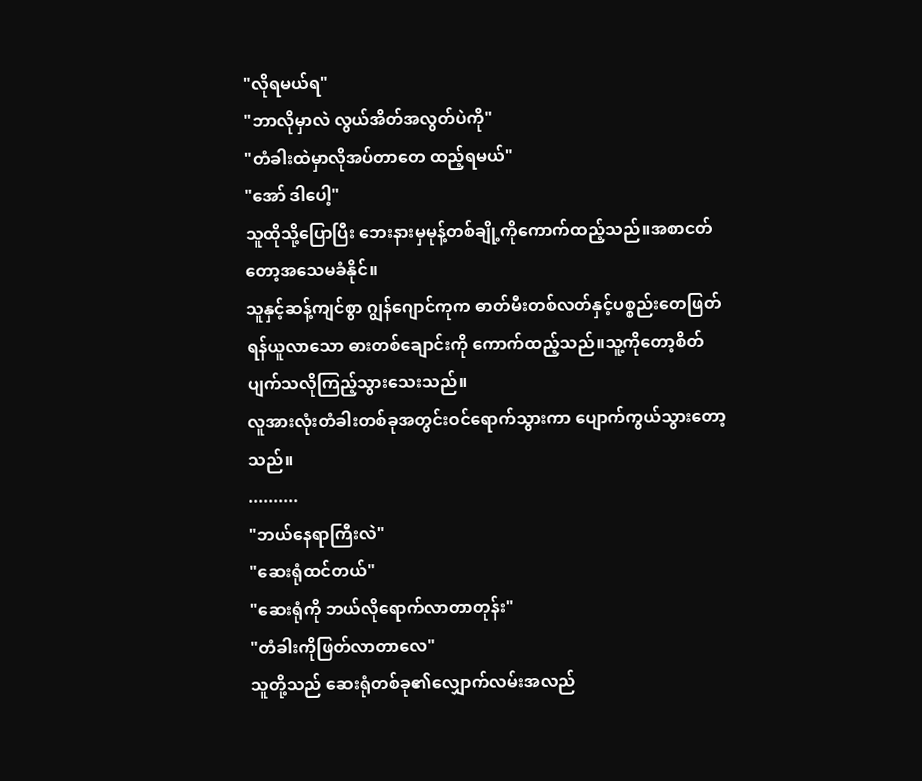"လိုရမယ်ရ"
"ဘာလိုမှာလဲ လွယ်အိတ်အလွတ်ပဲကို"
"တံခါးထဲမှာလိုအပ်တာတေ ထည့်ရမယ်"
"အော် ဒါပေါ့"
သူထိုသို့ပြောပြီး ဘေးနားမှမုန့်တစ်ချို့ကိုကောက်ထည့်သည်။အစာငတ်တော့အသေမခံနိုင်။
သူနှင့်ဆန့်ကျင်စွာ ဂျွန်ဂျောင်ကုက ဓာတ်မီးတစ်လတ်နှင့်ပစ္စည်းတေဖြတ်ရန်ယူလာသော ဓားတစ်ချောင်းကို ကောက်ထည့်သည်။သူ့ကိုတော့စိတ်ပျက်သလိုကြည့်သွားသေးသည်။
လူအားလုံးတံခါးတစ်ခုအတွင်းဝင်ရောက်သွားကာ ပျောက်ကွယ်သွားတော့သည်။
..........
"ဘယ်နေရာကြီးလဲ"
"ဆေးရုံထင်တယ်"
"ဆေးရုံကို ဘယ်လိုရောက်လာတာတုန်း"
"တံခါးကိုဖြတ်လာတာလေ"
သူတို့သည် ဆေးရုံတစ်ခု၏လျှောက်လမ်းအလည်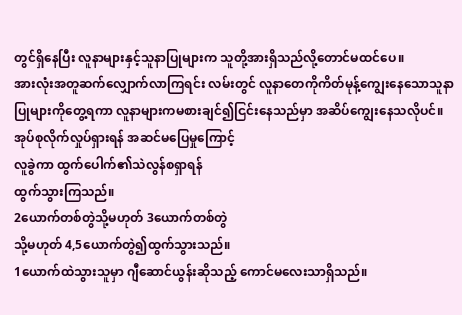တွင်ရှိနေပြီး လူနာများနှင့်သူနာပြုများက သူတို့အားရှိသည်လို့တောင်မထင်ပေ။
အားလုံးအတူဆက်လျှောက်လာကြရင်း လမ်းတွင် လူနာတေကိုကိတ်မုန့်ကျွေးနေသောသူနာပြုများကိုတွေ့ရကာ လူနာများကမစားချင်၍ငြင်းနေသည်မှာ အဆိပ်ကျွေးနေသလိုပင်။
အုပ်စုလိုက်လှုပ်ရှားရန် အဆင်မပြေမှုကြောင့်
လူခွဲကာ ထွက်ပေါက်၏သဲလွန်စရှာရန်
ထွက်သွားကြသည်။
2ယောက်တစ်တွဲသို့မဟုတ် 3ယောက်တစ်တွဲ
သို့မဟုတ် 4,5ယောက်တွဲ၍ထွက်သွားသည်။
1ယောက်ထဲသွားသူမှာ ဂျီဆောင်ယွန်းဆိုသည့် ကောင်မလေးသာရှိသည်။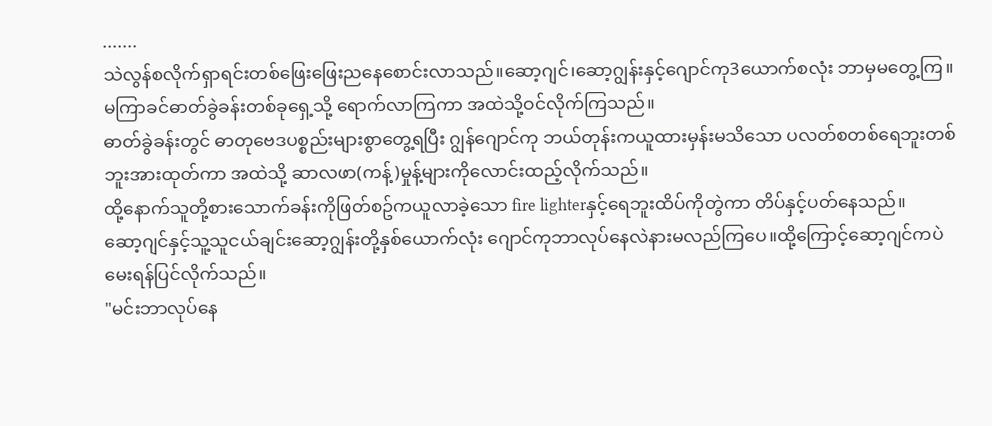.......
သဲလွန်စလိုက်ရှာရင်းတစ်ဖြေးဖြေးညနေစောင်းလာသည်။ဆော့ဂျင်၊ဆော့ဂျွန်းနှင့်ဂျောင်ကု3ယောက်စလုံး ဘာမှမတွေ့ကြ။
မကြာခင်ဓာတ်ခွဲခန်းတစ်ခုရှေ့သို့ ရောက်လာကြကာ အထဲသို့ဝင်လိုက်ကြသည်။
ဓာတ်ခွဲခန်းတွင် ဓာတုဗေဒပစ္စည်းများစွာတွေ့ရပြီး ဂျွန်ဂျောင်ကု ဘယ်တုန်းကယူထားမှန်းမသိသော ပလတ်စတစ်ရေဘူးတစ်ဘူးအားထုတ်ကာ အထဲသို့ ဆာလဖာ(ကန့်)မှုန့်များကိုလောင်းထည့်လိုက်သည်။
ထို့နောက်သူတို့စားသောက်ခန်းကိုဖြတ်စဥ်ကယူလာခဲ့သော fire lighterနှင့်ရေဘူးထိပ်ကိုတွဲကာ တိပ်နှင့်ပတ်နေသည်။
ဆော့ဂျင်နှင့်သူ့သူငယ်ချင်းဆော့ဂျွန်းတို့နှစ်ယောက်လုံး ဂျောင်ကုဘာလုပ်နေလဲနားမလည်ကြပေ။ထို့ကြောင့်ဆော့ဂျင်ကပဲမေးရန်ပြင်လိုက်သည်။
"မင်းဘာလုပ်နေ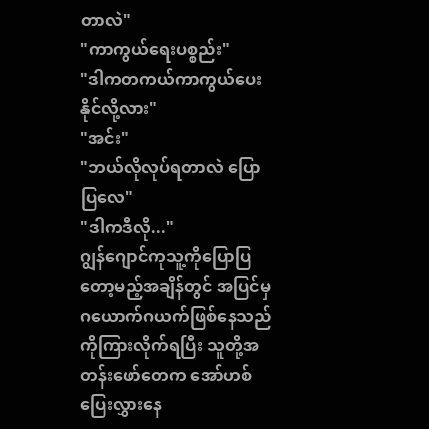တာလဲ"
"ကာကွယ်ရေးပစ္စည်း"
"ဒါကတကယ်ကာကွယ်ပေးနိုင်လို့လား"
"အင်း"
"ဘယ်လိုလုပ်ရတာလဲ ပြောပြလေ"
"ဒါကဒီလို..."
ဂျွန်ဂျောင်ကုသူ့ကိုပြောပြတော့မည့်အချိန်တွင် အပြင်မှ ဂယောက်ဂယက်ဖြစ်နေသည်ကိုကြားလိုက်ရပြီး သူတို့အတန်းဖော်တေက အော်ဟစ်ပြေးလွှားနေ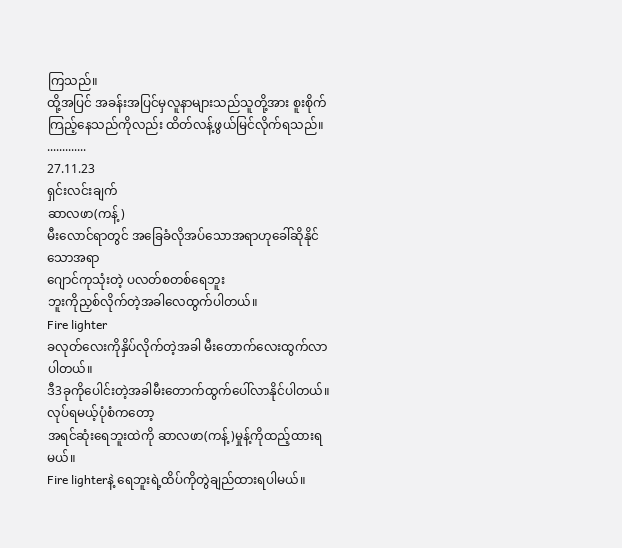ကြသည်။
ထို့အပြင် အခန်းအပြင်မှလူနာများသည်သူတို့အား စူးစိုက်ကြည့်နေသည်ကိုလည်း ထိတ်လန့်ဖွယ်မြင်လိုက်ရသည်။
.............
27.11.23
ရှင်းလင်းချက်
ဆာလဖာ(ကန့်)
မီးလောင်ရာတွင် အခြေခံလိုအပ်သောအရာဟုခေါ်ဆိုနိုင်သောအရာ
ဂျောင်ကုသုံးတဲ့ ပလတ်စတစ်ရေဘူး
ဘူးကိုညှစ်လိုက်တဲ့အခါလေထွက်ပါတယ်။
Fire lighter
ခလုတ်လေးကိုနှိပ်လိုက်တဲ့အခါ မီးတောက်လေးထွက်လာပါတယ်။
ဒီ3ခုကိုပေါင်းတဲ့အခါမီးတောက်ထွက်ပေါ်လာနိုင်ပါတယ်။လုပ်ရမယ့်ပုံစံကတော့
အရင်ဆုံးရေဘူးထဲကို ဆာလဖာ(ကန့်)မှုန့်ကိုထည့်ထားရမယ်။
Fire lighterနဲ့ ရေဘူးရဲ့ထိပ်ကိုတွဲချည်ထားရပါမယ်။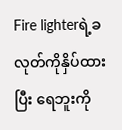Fire lighterရဲ့ခလုတ်ကိုနှိပ်ထားပြီး ရေဘူးကို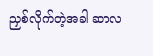ညှစ်လိုက်တဲ့အခါ ဆာလ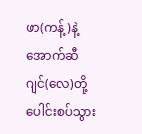ဖာ(ကန့်)နဲ့ အောက်ဆီဂျင်(လေ)တို့ပေါင်းစပ်သွား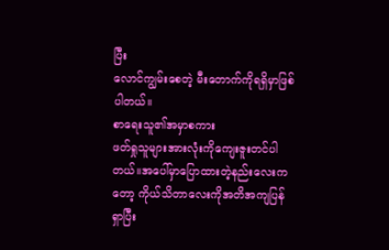ပြီး
လောင်ကျွမ်းစေတဲ့ မီးတောက်ကိုရရှိမှာဖြစ်ပါတယ်။
စာရေးသူ၏အမှာစကား
ဖတ်ရှုသူများအားလုံးကိုကျေးဇူးတင်ပါတယ်။အပေါ်မှာပြောထားတဲ့နည်းလေးကတော့ ကိုယ်သိတာလေးကိုအတိအကျပြန်ရှာပြီး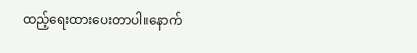ထည့်ရေးထားပေးတာပါ။နောက်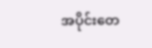အပိုင်းတေ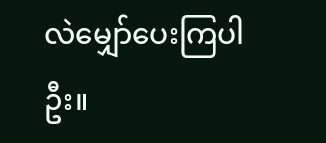လဲမျှော်ပေးကြပါဦး။